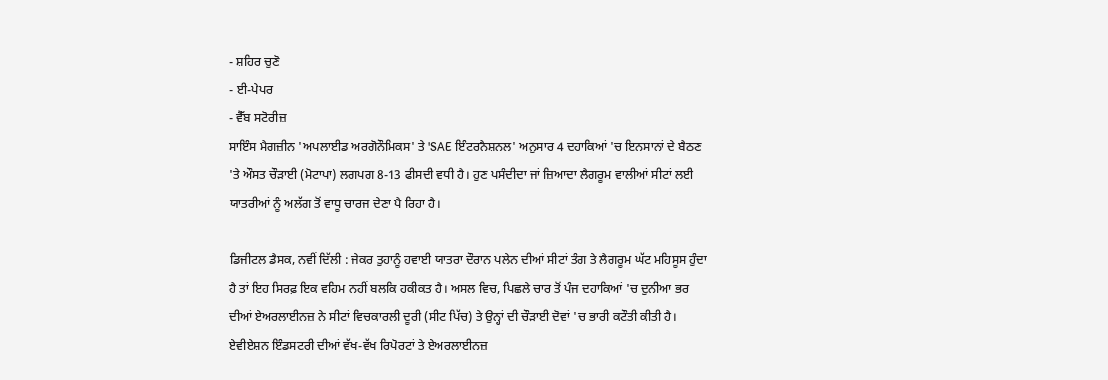- ਸ਼ਹਿਰ ਚੁਣੋ
- ਈ-ਪੇਪਰ
- ਵੈੱਬ ਸਟੋਰੀਜ਼
ਸਾਇੰਸ ਮੈਗਜ਼ੀਨ 'ਅਪਲਾਈਡ ਅਰਗੋਨੌਮਿਕਸ' ਤੇ 'SAE ਇੰਟਰਨੈਸ਼ਨਲ' ਅਨੁਸਾਰ 4 ਦਹਾਕਿਆਂ 'ਚ ਇਨਸਾਨਾਂ ਦੇ ਬੈਠਣ 'ਤੇ ਔਸਤ ਚੌੜਾਈ (ਮੋਟਾਪਾ) ਲਗਪਗ 8-13 ਫੀਸਦੀ ਵਧੀ ਹੈ। ਹੁਣ ਪਸੰਦੀਦਾ ਜਾਂ ਜ਼ਿਆਦਾ ਲੈਗਰੂਮ ਵਾਲੀਆਂ ਸੀਟਾਂ ਲਈ ਯਾਤਰੀਆਂ ਨੂੰ ਅਲੱਗ ਤੋਂ ਵਾਧੂ ਚਾਰਜ ਦੇਣਾ ਪੈ ਰਿਹਾ ਹੈ।

ਡਿਜੀਟਲ ਡੈਸਕ, ਨਵੀਂ ਦਿੱਲੀ : ਜੇਕਰ ਤੁਹਾਨੂੰ ਹਵਾਈ ਯਾਤਰਾ ਦੌਰਾਨ ਪਲੇਨ ਦੀਆਂ ਸੀਟਾਂ ਤੰਗ ਤੇ ਲੈਗਰੂਮ ਘੱਟ ਮਹਿਸੂਸ ਹੁੰਦਾ ਹੈ ਤਾਂ ਇਹ ਸਿਰਫ਼ ਇਕ ਵਹਿਮ ਨਹੀਂ ਬਲਕਿ ਹਕੀਕਤ ਹੈ। ਅਸਲ ਵਿਚ, ਪਿਛਲੇ ਚਾਰ ਤੋਂ ਪੰਜ ਦਹਾਕਿਆਂ 'ਚ ਦੁਨੀਆ ਭਰ ਦੀਆਂ ਏਅਰਲਾਈਨਜ਼ ਨੇ ਸੀਟਾਂ ਵਿਚਕਾਰਲੀ ਦੂਰੀ (ਸੀਟ ਪਿੱਚ) ਤੇ ਉਨ੍ਹਾਂ ਦੀ ਚੌੜਾਈ ਦੋਵਾਂ 'ਚ ਭਾਰੀ ਕਟੌਤੀ ਕੀਤੀ ਹੈ।
ਏਵੀਏਸ਼ਨ ਇੰਡਸਟਰੀ ਦੀਆਂ ਵੱਖ-ਵੱਖ ਰਿਪੋਰਟਾਂ ਤੇ ਏਅਰਲਾਈਨਜ਼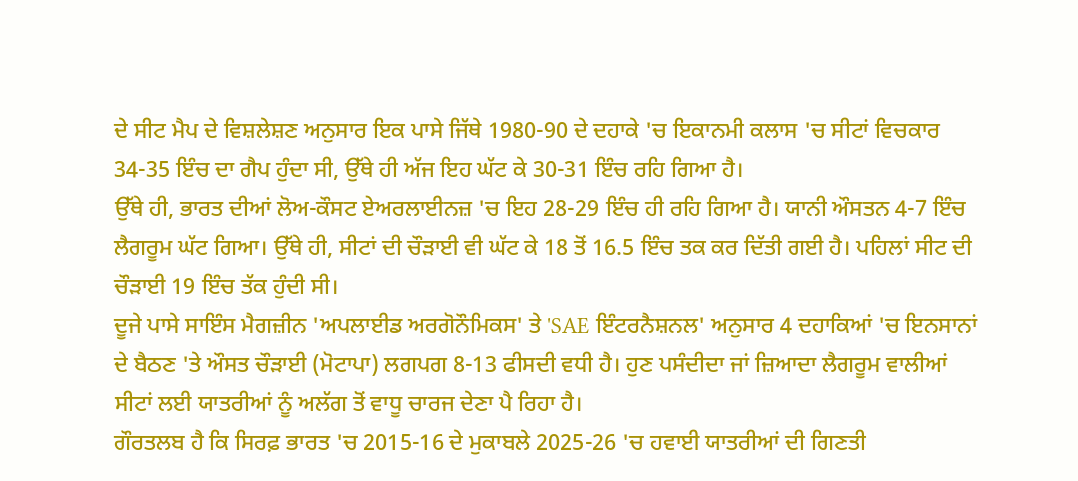ਦੇ ਸੀਟ ਮੈਪ ਦੇ ਵਿਸ਼ਲੇਸ਼ਣ ਅਨੁਸਾਰ ਇਕ ਪਾਸੇ ਜਿੱਥੇ 1980-90 ਦੇ ਦਹਾਕੇ 'ਚ ਇਕਾਨਮੀ ਕਲਾਸ 'ਚ ਸੀਟਾਂ ਵਿਚਕਾਰ 34-35 ਇੰਚ ਦਾ ਗੈਪ ਹੁੰਦਾ ਸੀ, ਉੱਥੇ ਹੀ ਅੱਜ ਇਹ ਘੱਟ ਕੇ 30-31 ਇੰਚ ਰਹਿ ਗਿਆ ਹੈ।
ਉੱਥੇ ਹੀ, ਭਾਰਤ ਦੀਆਂ ਲੋਅ-ਕੌਸਟ ਏਅਰਲਾਈਨਜ਼ 'ਚ ਇਹ 28-29 ਇੰਚ ਹੀ ਰਹਿ ਗਿਆ ਹੈ। ਯਾਨੀ ਔਸਤਨ 4-7 ਇੰਚ ਲੈਗਰੂਮ ਘੱਟ ਗਿਆ। ਉੱਥੇ ਹੀ, ਸੀਟਾਂ ਦੀ ਚੌੜਾਈ ਵੀ ਘੱਟ ਕੇ 18 ਤੋਂ 16.5 ਇੰਚ ਤਕ ਕਰ ਦਿੱਤੀ ਗਈ ਹੈ। ਪਹਿਲਾਂ ਸੀਟ ਦੀ ਚੌੜਾਈ 19 ਇੰਚ ਤੱਕ ਹੁੰਦੀ ਸੀ।
ਦੂਜੇ ਪਾਸੇ ਸਾਇੰਸ ਮੈਗਜ਼ੀਨ 'ਅਪਲਾਈਡ ਅਰਗੋਨੌਮਿਕਸ' ਤੇ 'SAE ਇੰਟਰਨੈਸ਼ਨਲ' ਅਨੁਸਾਰ 4 ਦਹਾਕਿਆਂ 'ਚ ਇਨਸਾਨਾਂ ਦੇ ਬੈਠਣ 'ਤੇ ਔਸਤ ਚੌੜਾਈ (ਮੋਟਾਪਾ) ਲਗਪਗ 8-13 ਫੀਸਦੀ ਵਧੀ ਹੈ। ਹੁਣ ਪਸੰਦੀਦਾ ਜਾਂ ਜ਼ਿਆਦਾ ਲੈਗਰੂਮ ਵਾਲੀਆਂ ਸੀਟਾਂ ਲਈ ਯਾਤਰੀਆਂ ਨੂੰ ਅਲੱਗ ਤੋਂ ਵਾਧੂ ਚਾਰਜ ਦੇਣਾ ਪੈ ਰਿਹਾ ਹੈ।
ਗੌਰਤਲਬ ਹੈ ਕਿ ਸਿਰਫ਼ ਭਾਰਤ 'ਚ 2015-16 ਦੇ ਮੁਕਾਬਲੇ 2025-26 'ਚ ਹਵਾਈ ਯਾਤਰੀਆਂ ਦੀ ਗਿਣਤੀ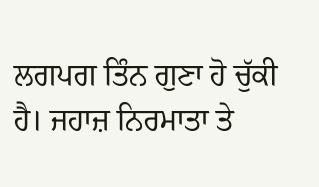ਲਗਪਗ ਤਿੰਨ ਗੁਣਾ ਹੋ ਚੁੱਕੀ ਹੈ। ਜਹਾਜ਼ ਨਿਰਮਾਤਾ ਤੇ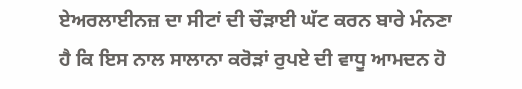ਏਅਰਲਾਈਨਜ਼ ਦਾ ਸੀਟਾਂ ਦੀ ਚੌੜਾਈ ਘੱਟ ਕਰਨ ਬਾਰੇ ਮੰਨਣਾ ਹੈ ਕਿ ਇਸ ਨਾਲ ਸਾਲਾਨਾ ਕਰੋੜਾਂ ਰੁਪਏ ਦੀ ਵਾਧੂ ਆਮਦਨ ਹੋ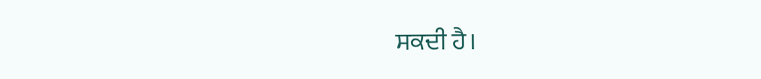ਸਕਦੀ ਹੈ।